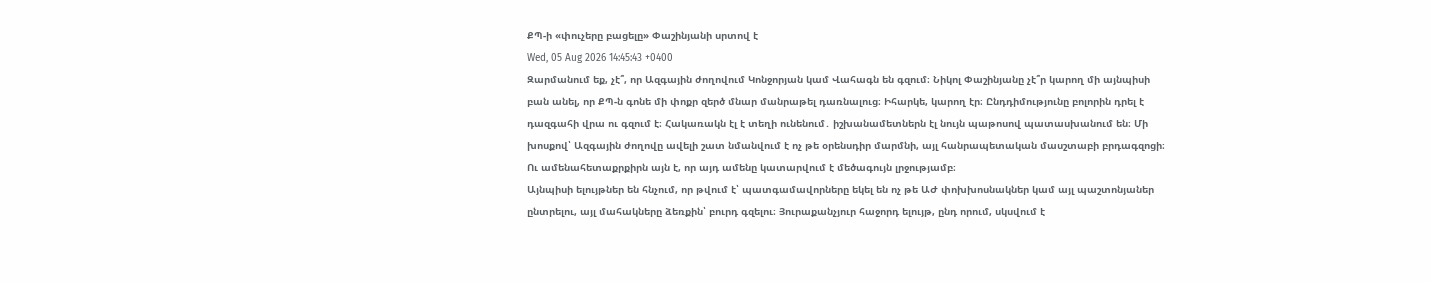ՔՊ-ի «փուչերը բացելը» Փաշինյանի սրտով է
Wed, 05 Aug 2026 14:45:43 +0400
Զարմանում եք, չէ՞, որ Ազգային ժողովում Կոնջորյան կամ Վահագն են գզում։ Նիկոլ Փաշինյանը չէ՞ր կարող մի այնպիսի բան անել, որ ՔՊ-ն գոնե մի փոքր զերծ մնար մանրաթել դառնալուց։ Իհարկե, կարող էր։ Ընդդիմությունը բոլորին դրել է դազգահի վրա ու գզում է։ Հակառակն էլ է տեղի ունենում․ իշխանամետներն էլ նույն պաթոսով պատասխանում են։ Մի խոսքով՝ Ազգային ժողովը ավելի շատ նմանվում է ոչ թե օրենսդիր մարմնի, այլ հանրապետական մասշտաբի բրդագզոցի։
Ու ամենահետաքրքիրն այն է, որ այդ ամենը կատարվում է մեծագույն լրջությամբ։
Այնպիսի ելույթներ են հնչում, որ թվում է՝ պատգամավորները եկել են ոչ թե ԱԺ փոխխոսնակներ կամ այլ պաշտոնյաներ ընտրելու, այլ մահակները ձեռքին՝ բուրդ գզելու։ Յուրաքանչյուր հաջորդ ելույթ, ընդ որում, սկսվում է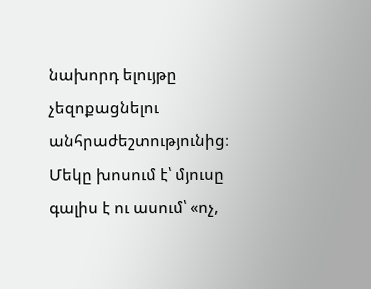նախորդ ելույթը չեզոքացնելու անհրաժեշտությունից։ Մեկը խոսում է՝ մյուսը գալիս է ու ասում՝ «ոչ,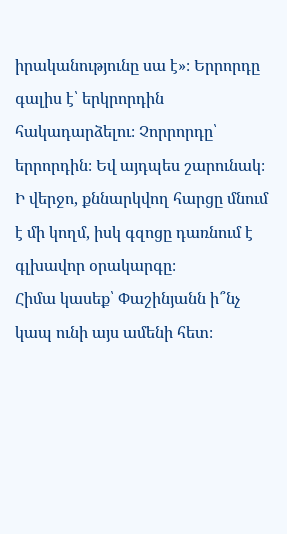իրականությունը սա է»։ Երրորդը գալիս է՝ երկրորդին հակադարձելու։ Չորրորդը՝ երրորդին։ Եվ այդպես շարունակ։
Ի վերջո, քննարկվող հարցը մնում է մի կողմ, իսկ գզոցը դառնում է գլխավոր օրակարգը։
Հիմա կասեք՝ Փաշինյանն ի՞նչ կապ ունի այս ամենի հետ։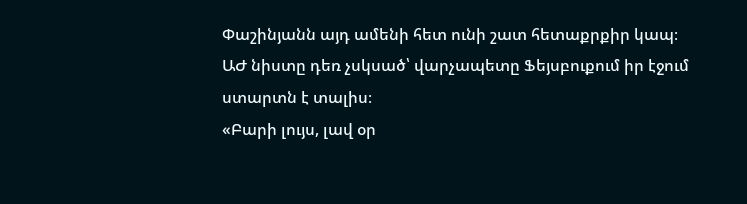Փաշինյանն այդ ամենի հետ ունի շատ հետաքրքիր կապ։ ԱԺ նիստը դեռ չսկսած՝ վարչապետը Ֆեյսբուքում իր էջում ստարտն է տալիս։
«Բարի լույս, լավ օր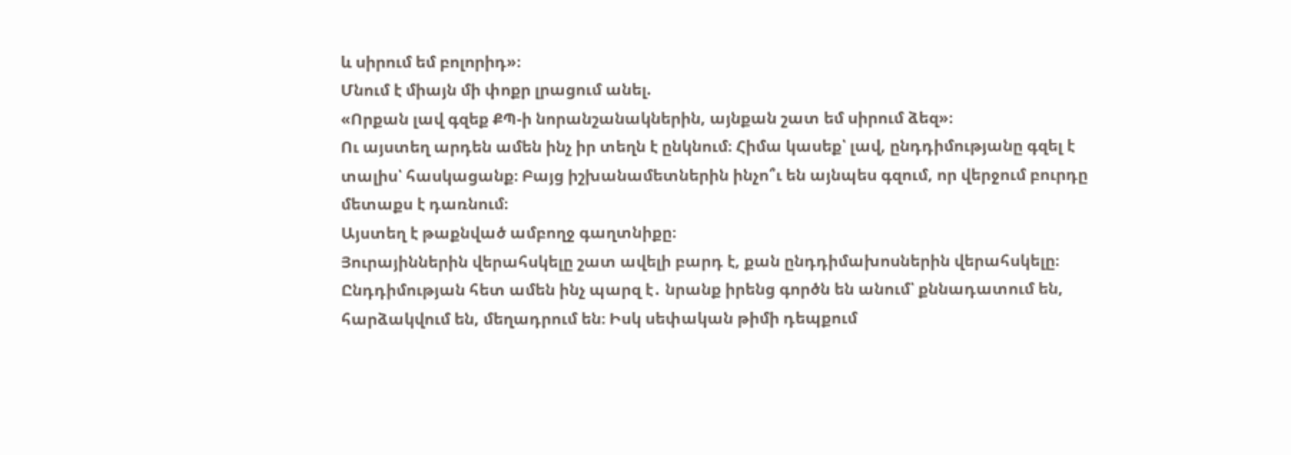և սիրում եմ բոլորիդ»։
Մնում է միայն մի փոքր լրացում անել.
«Որքան լավ գզեք ՔՊ-ի նորանշանակներին, այնքան շատ եմ սիրում ձեզ»։
Ու այստեղ արդեն ամեն ինչ իր տեղն է ընկնում։ Հիմա կասեք՝ լավ, ընդդիմությանը գզել է տալիս՝ հասկացանք։ Բայց իշխանամետներին ինչո՞ւ են այնպես գզում, որ վերջում բուրդը մետաքս է դառնում։
Այստեղ է թաքնված ամբողջ գաղտնիքը։
Յուրայիններին վերահսկելը շատ ավելի բարդ է, քան ընդդիմախոսներին վերահսկելը։ Ընդդիմության հետ ամեն ինչ պարզ է․ նրանք իրենց գործն են անում՝ քննադատում են, հարձակվում են, մեղադրում են։ Իսկ սեփական թիմի դեպքում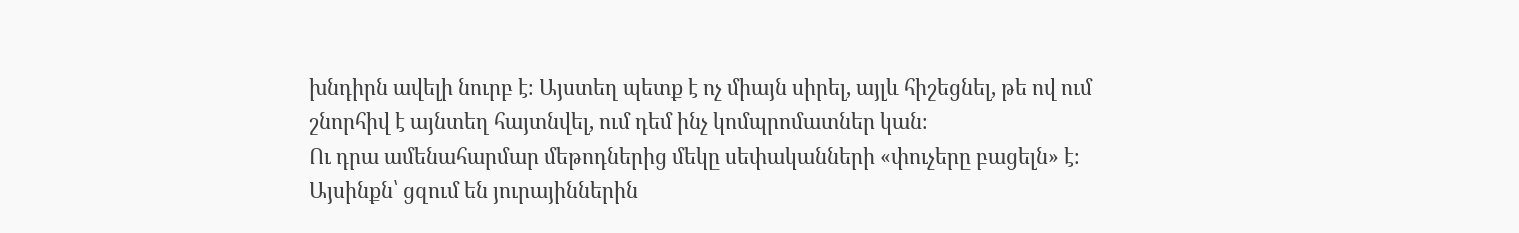խնդիրն ավելի նուրբ է։ Այստեղ պետք է ոչ միայն սիրել, այլև հիշեցնել, թե ով ում շնորհիվ է այնտեղ հայտնվել, ում դեմ ինչ կոմպրոմատներ կան։
Ու դրա ամենահարմար մեթոդներից մեկը սեփականների «փուչերը բացելն» է։
Այսինքն՝ ցզում են յուրայիններին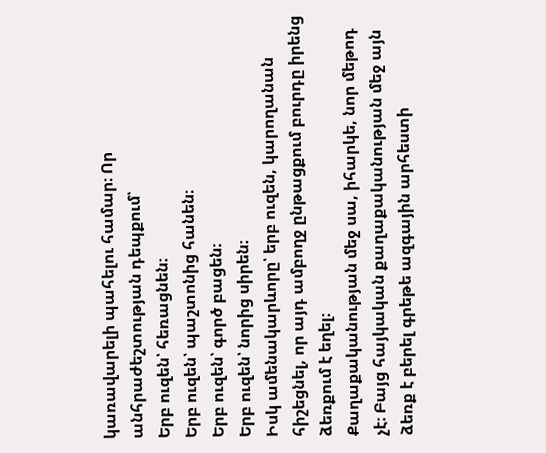կառավարելի պահելու համար։ Որ անհրաժեշտության դեպքում՝
Երբ ուզեն՝ հեռացնեն։
Երբ ուզեն՝ պաշտոնից հանեն։
Երբ ուզեն՝ գործ բացեն։
Երբ ուզեն՝ նորից սիրեն։
Իսկ ամենակարևորը՝ երբ ուզեն, կարողանան հիշեցնել, որ այդ ամբողջ ընթացքում բուրդը իրենց ձեռքում է եղել։
Քաղաքականության մեջ սա, իհարկե, նոր մեթոդ չէ։ Բայց հայկական քաղաքականության մեջ այն ձեռք է բերել գրեթե ազգային արհեստի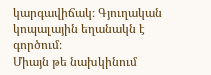կարգավիճակ։ Գյուղական կոպալային եղանակն է գործում։
Միայն թե նախկինում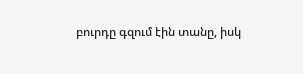բուրդը գզում էին տանը, իսկ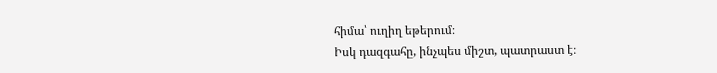հիմա՝ ուղիղ եթերում։
Իսկ դազգահը, ինչպես միշտ, պատրաստ է։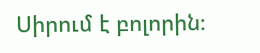Սիրում է բոլորին։